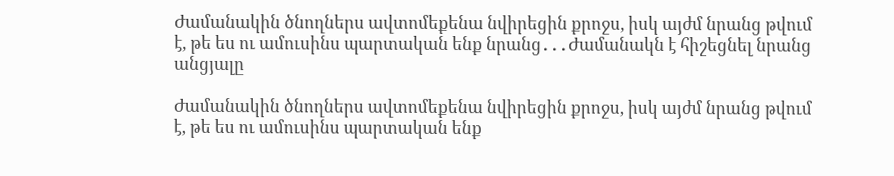Ժամանակին ծնողներս ավտոմեքենա նվիրեցին քրոջս, իսկ այժմ նրանց թվում է, թե ես ու ամուսինս պարտական ենք նրանց․․․Ժամանակն է հիշեցնել նրանց անցյալը

Ժամանակին ծնողներս ավտոմեքենա նվիրեցին քրոջս, իսկ այժմ նրանց թվում է, թե ես ու ամուսինս պարտական ենք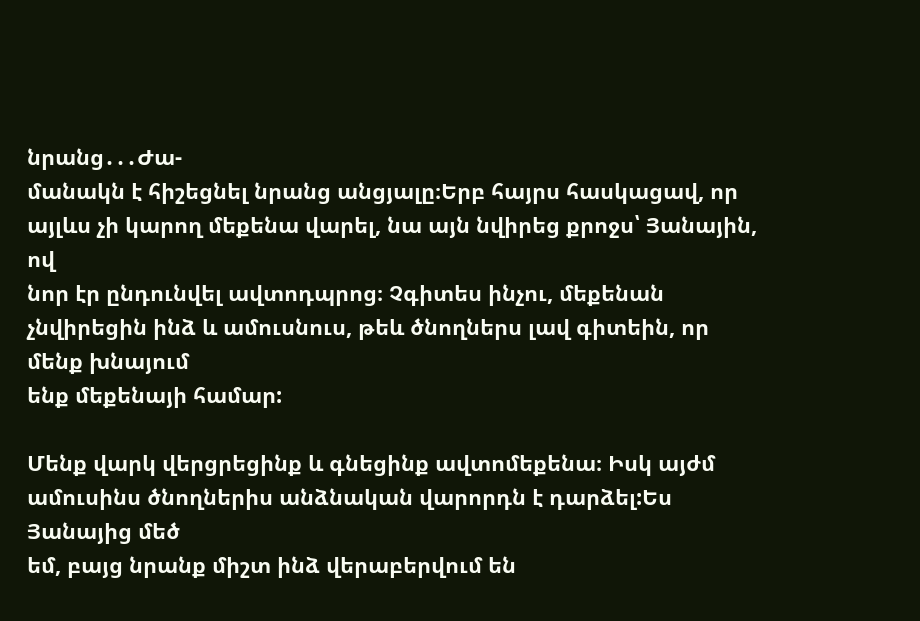նրանց․․․Ժա-
մանակն է հիշեցնել նրանց անցյալը։Երբ հայրս հասկացավ, որ այլևս չի կարող մեքենա վարել, նա այն նվիրեց քրոջս՝ Յանային, ով
նոր էր ընդունվել ավտոդպրոց։ Չգիտես ինչու, մեքենան չնվիրեցին ինձ և ամուսնուս, թեև ծնողներս լավ գիտեին, որ մենք խնայում
ենք մեքենայի համար:

Մենք վարկ վերցրեցինք և գնեցինք ավտոմեքենա։ Իսկ այժմ ամուսինս ծնողներիս անձնական վարորդն է դարձել:Ես Յանայից մեծ
եմ, բայց նրանք միշտ ինձ վերաբերվում են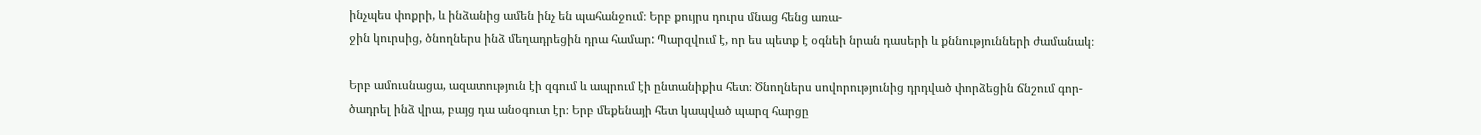ինչպես փոքրի, և ինձանից ամեն ինչ են պահանջում։ Երբ քույրս դուրս մնաց հենց առա-
ջին կուրսից, ծնողներս ինձ մեղադրեցին դրա համար: Պարզվում է, որ ես պետք է օգնեի նրան դասերի և քննությունների ժամանակ։

Երբ ամուսնացա, ազատություն էի զգում և ապրում էի ընտանիքիս հետ։ Ծնողներս սովորությունից դրդված փորձեցին ճնշում գոր-
ծադրել ինձ վրա, բայց դա անօգուտ էր։ Երբ մեքենայի հետ կապված պարզ հարցը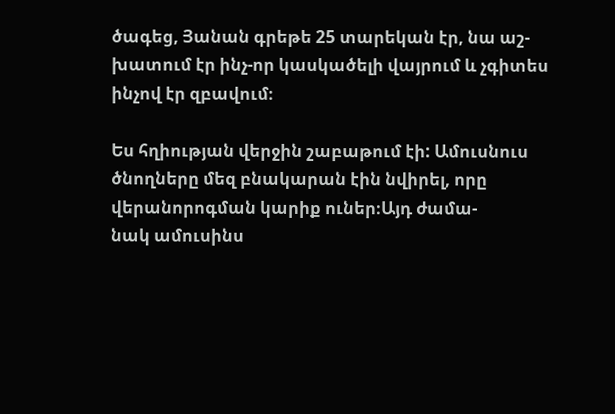ծագեց, Յանան գրեթե 25 տարեկան էր, նա աշ-
խատում էր ինչ-որ կասկածելի վայրում և չգիտես ինչով էր զբավում։

Ես հղիության վերջին շաբաթում էի: Ամուսնուս ծնողները մեզ բնակարան էին նվիրել, որը վերանորոգման կարիք ուներ։Այդ ժամա-
նակ ամուսինս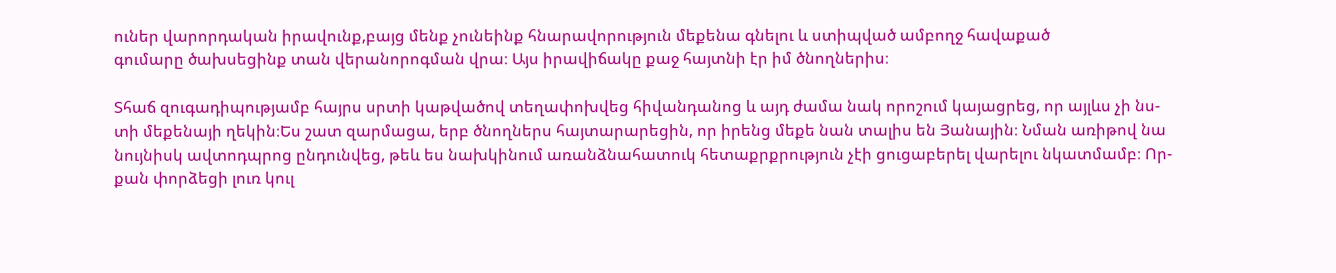ուներ վարորդական իրավունք,բայց մենք չունեինք հնարավորություն մեքենա գնելու և ստիպված ամբողջ հավաքած
գումարը ծախսեցինք տան վերանորոգման վրա։ Այս իրավիճակը քաջ հայտնի էր իմ ծնողներիս։

Տհաճ զուգադիպությամբ հայրս սրտի կաթվածով տեղափոխվեց հիվանդանոց և այդ ժամա նակ որոշում կայացրեց, որ այլևս չի նս-
տի մեքենայի ղեկին։Ես շատ զարմացա, երբ ծնողներս հայտարարեցին, որ իրենց մեքե նան տալիս են Յանային։ Նման առիթով նա
նույնիսկ ավտոդպրոց ընդունվեց, թեև ես նախկինում առանձնահատուկ հետաքրքրություն չէի ցուցաբերել վարելու նկատմամբ։ Որ-
քան փորձեցի լուռ կուլ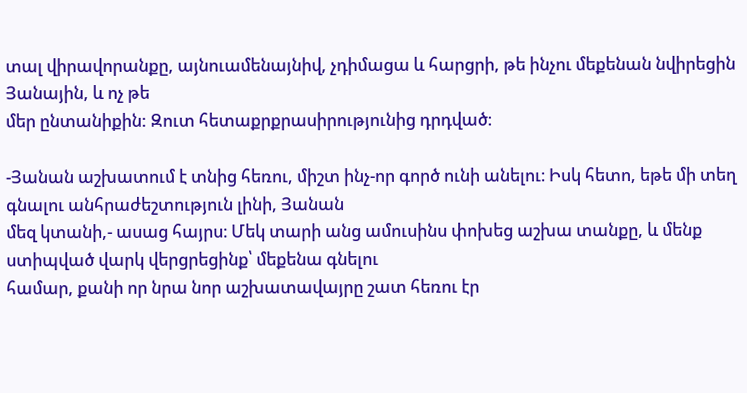տալ վիրավորանքը, այնուամենայնիվ, չդիմացա և հարցրի, թե ինչու մեքենան նվիրեցին Յանային, և ոչ թե
մեր ընտանիքին: Զուտ հետաքրքրասիրությունից դրդված։

-Յանան աշխատում է տնից հեռու, միշտ ինչ-որ գործ ունի անելու։ Իսկ հետո, եթե մի տեղ գնալու անհրաժեշտություն լինի, Յանան
մեզ կտանի,- ասաց հայրս։ Մեկ տարի անց ամուսինս փոխեց աշխա տանքը, և մենք ստիպված վարկ վերցրեցինք՝ մեքենա գնելու
համար, քանի որ նրա նոր աշխատավայրը շատ հեռու էր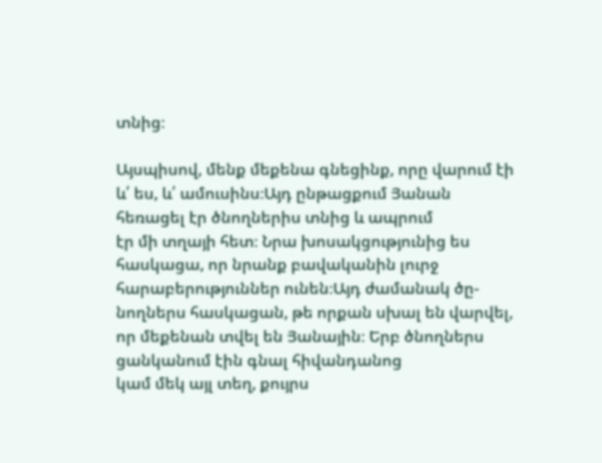տնից։

Այսպիսով, մենք մեքենա գնեցինք, որը վարում էի և՛ ես, և՛ ամուսինս։Այդ ընթացքում Յանան հեռացել էր ծնողներիս տնից և ապրում
էր մի տղայի հետ։ Նրա խոսակցությունից ես հասկացա, որ նրանք բավականին լուրջ հարաբերություններ ունեն։Այդ ժամանակ ծը-
նողներս հասկացան, թե որքան սխալ են վարվել, որ մեքենան տվել են Յանային։ Երբ ծնողներս ցանկանում էին գնալ հիվանդանոց
կամ մեկ այլ տեղ, քույրս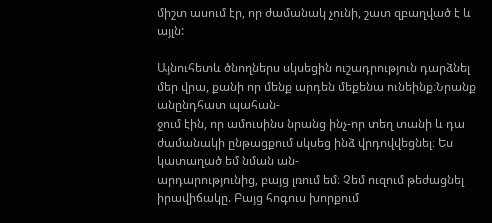միշտ ասում էր, որ ժամանակ չունի, շատ զբաղված է և այլն:

Այնուհետև ծնողներս սկսեցին ուշադրություն դարձնել մեր վրա, քանի որ մենք արդեն մեքենա ունեինք։Նրանք անընդհատ պահան-
ջում էին, որ ամուսինս նրանց ինչ-որ տեղ տանի և դա ժամանակի ընթացքում սկսեց ինձ վրդովվեցնել։ Ես կատաղած եմ նման ան-
արդարությունից, բայց լռում եմ։ Չեմ ուզում թեժացնել իրավիճակը. Բայց հոգուս խորքում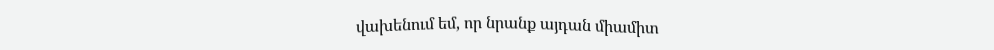վախենում եմ, որ նրանք այդան միամիտ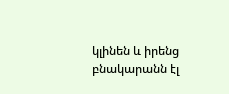կլինեն և իրենց բնակարանն էլ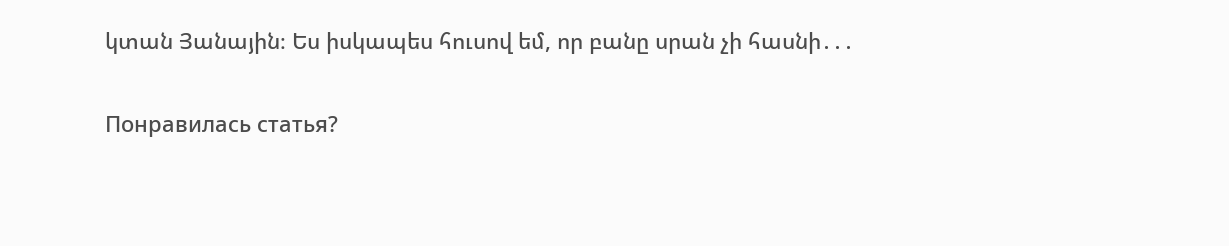կտան Յանային։ Ես իսկապես հուսով եմ, որ բանը սրան չի հասնի․․․

Понравилась статья?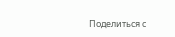Поделиться с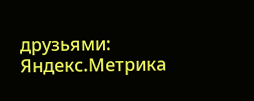друзьями:
Яндекс.Метрика